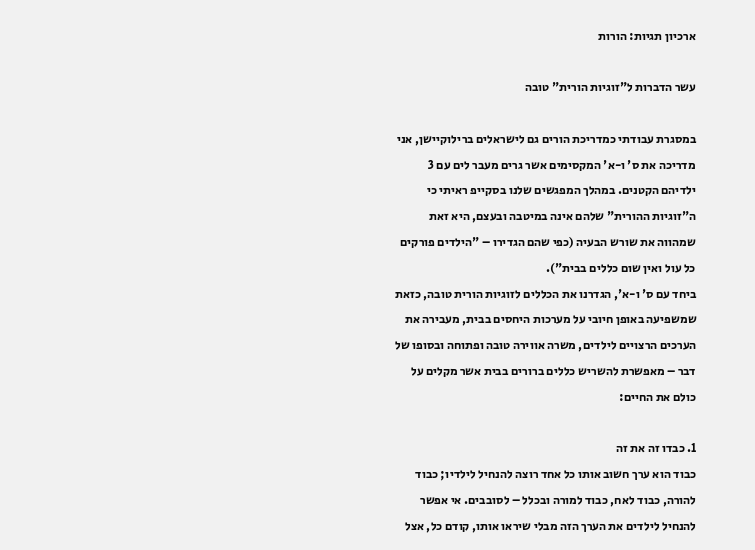ארכיון תגיות: הורות

עשר הדברות ל"זוגיות הורית" טובה

במסגרת עבודתי כמדריכת הורים גם לישראלים ברילוקיישן, אני מדריכה את ס' ו-א' המקסימים אשר גרים מעבר לים עם 3 ילדיהם הקטנים. במהלך המפגשים שלנו בסקייפ ראיתי כי ה"זוגיות ההורית" שלהם אינה במיטבה ובעצם, היא זאת שמהווה את שורש הבעיה (כפי שהם הגדירו – "הילדים פורקים כל עול ואין שום כללים בבית").
ביחד עם ס' ו-א', הגדרנו את הכללים לזוגיות הורית טובה, כזאת שמשפיעה באופן חיובי על מערכות היחסים בבית, מעבירה את הערכים הרצויים לילדים, משרה אווירה טובה ופתוחה ובסופו של דבר – מאפשרת להשריש כללים ברורים בבית אשר מקלים על כולם את החיים:

1. כבדו זה את זה
כבוד הוא ערך חשוב אותו כל אחד רוצה להנחיל לילדיו; כבוד להורה, כבוד לאח, כבוד למורה ובכלל – לסובבים. אי אפשר להנחיל לילדים את הערך הזה מבלי שיראו אותו, קודם כל, אצל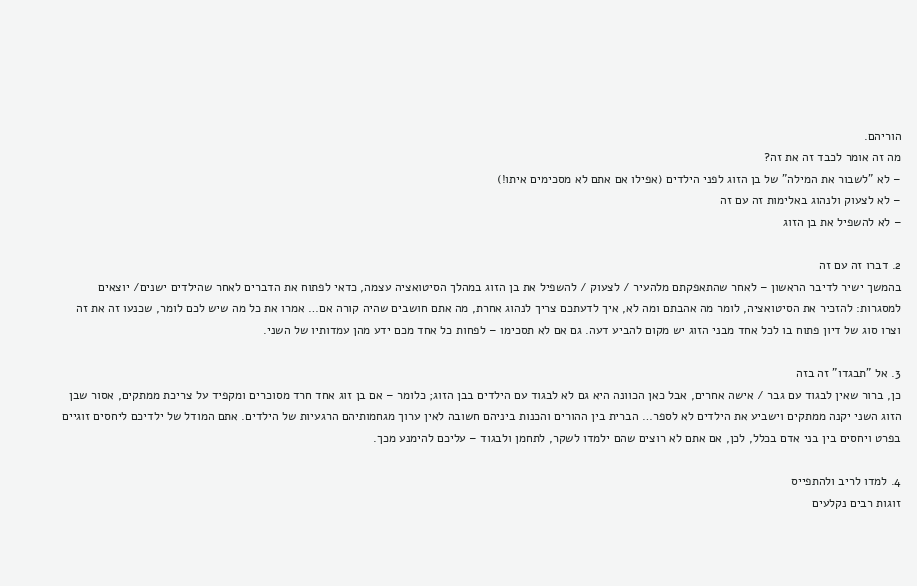הוריהם.
מה זה אומר לכבד זה את זה?
– לא "לשבור את המילה" של בן הזוג לפני הילדים (אפילו אם אתם לא מסכימים איתו!)
– לא לצעוק ולנהוג באלימות זה עם זה
– לא להשפיל את בן הזוג

2. דברו זה עם זה
בהמשך ישיר לדיבר הראשון – לאחר שהתאפקתם מלהעיר / לצעוק / להשפיל את בן הזוג במהלך הסיטואציה עצמה, כדאי לפתוח את הדברים לאחר שהילדים ישנים/ יוצאים למסגרות: להזכיר את הסיטואציה, לומר מה אהבתם ומה לא, איך לדעתכם צריך לנהוג אחרת, מה אתם חושבים שהיה קורה אם… אמרו את כל מה שיש לכם לומר, שכנעו זה את זה וצרו סוג של דיון פתוח בו לכל אחד מבני הזוג יש מקום להביע דעה. גם אם לא תסכימו – לפחות כל אחד מכם ידע מהן עמדותיו של השני.

3. אל "תבגדו" זה בזה
כן, ברור שאין לבגוד עם גבר / אישה אחרים, אבל כאן הכוונה היא גם לא לבגוד עם הילדים בבן הזוג; כלומר – אם בן זוג אחד חרד מסוכרים ומקפיד על צריכת ממתקים, אסור שבן הזוג השני יקנה ממתקים וישביע את הילדים לא לספר… הברית בין ההורים והכנות ביניהם חשובה לאין ערוך מגחמותיהם הרגעיות של הילדים. אתם המודל של ילדיכם ליחסים זוגיים בפרט ויחסים בין בני אדם בכלל, לכן, אם אתם לא רוצים שהם ילמדו לשקר, לתחמן ולבגוד – עליכם להימנע מכך.

4. למדו לריב ולהתפייס
זוגות רבים נקלעים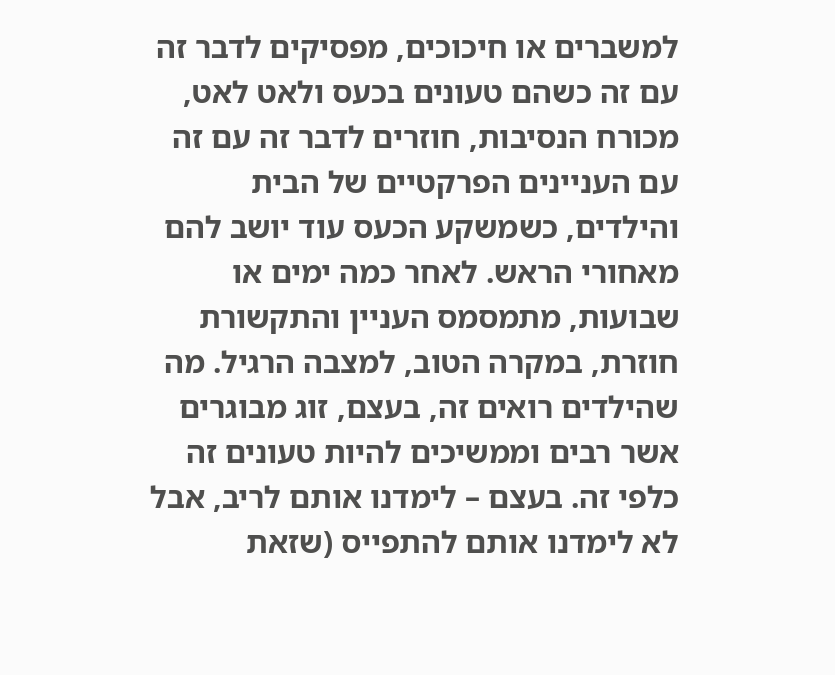למשברים או חיכוכים, מפסיקים לדבר זה עם זה כשהם טעונים בכעס ולאט לאט, מכורח הנסיבות, חוזרים לדבר זה עם זה עם העניינים הפרקטיים של הבית והילדים, כשמשקע הכעס עוד יושב להם מאחורי הראש. לאחר כמה ימים או שבועות, מתמסמס העניין והתקשורת חוזרת, במקרה הטוב, למצבה הרגיל. מה שהילדים רואים זה, בעצם, זוג מבוגרים אשר רבים וממשיכים להיות טעונים זה כלפי זה. בעצם – לימדנו אותם לריב, אבל לא לימדנו אותם להתפייס (שזאת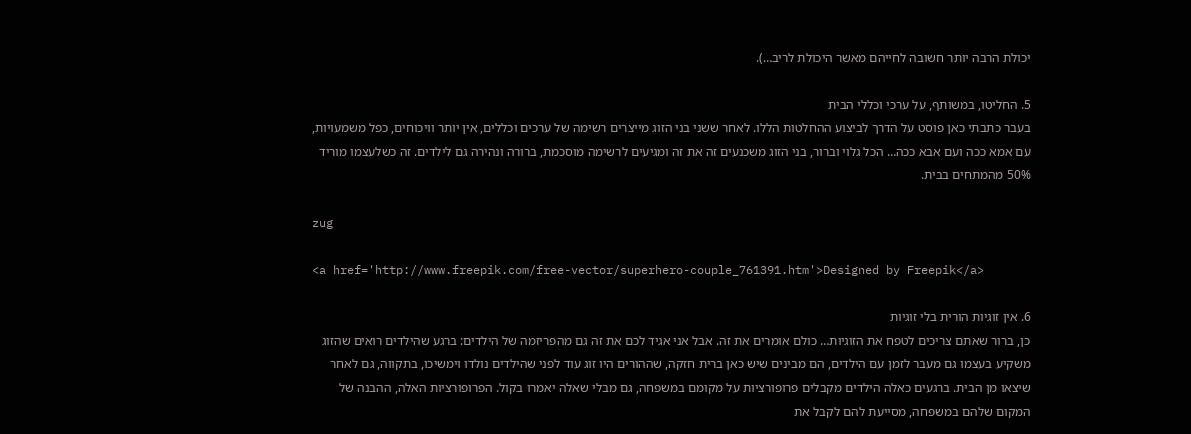יכולת הרבה יותר חשובה לחייהם מאשר היכולת לריב…).

5. החליטו, במשותף, על ערכי וכללי הבית
בעבר כתבתי כאן פוסט על הדרך לביצוע ההחלטות הללו. לאחר ששני בני הזוג מייצרים רשימה של ערכים וכללים, אין יותר וויכוחים, כפל משמעויות, עם אמא ככה ועם אבא ככה… הכל גלוי וברור, בני הזוג משכנעים זה את זה ומגיעים לרשימה מוסכמת, ברורה ונהירה גם לילדים. זה כשלעצמו מוריד 50% מהמתחים בבית.

zug

<a href='http://www.freepik.com/free-vector/superhero-couple_761391.htm'>Designed by Freepik</a>

6. אין זוגיות הורית בלי זוגיות
כן, ברור שאתם צריכים לטפח את הזוגיות… כולם אומרים את זה. אבל אני אגיד לכם את זה גם מהפריזמה של הילדים: ברגע שהילדים רואים שהזוג משקיע בעצמו גם מעבר לזמן עם הילדים, הם מבינים שיש כאן ברית חזקה, שההורים היו זוג עוד לפני שהילדים נולדו וימשיכו, בתקווה, גם לאחר שיצאו מן הבית. ברגעים כאלה הילדים מקבלים פרופורציות על מקומם במשפחה, גם מבלי שאלה יאמרו בקול. הפרופורציות האלה, ההבנה של המקום שלהם במשפחה, מסייעת להם לקבל את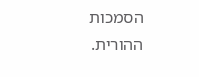הסמכות ההורית.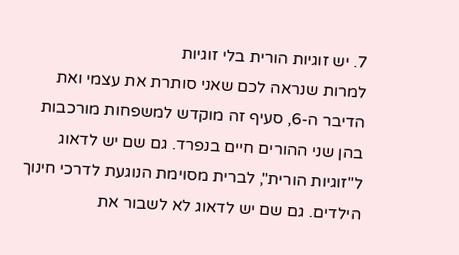7. יש זוגיות הורית בלי זוגיות
למרות שנראה לכם שאני סותרת את עצמי ואת הדיבר ה-6, סעיף זה מוקדש למשפחות מורכבות בהן שני ההורים חיים בנפרד. גם שם יש לדאוג ל"זוגיות הורית", לברית מסוימת הנוגעת לדרכי חינוך הילדים. גם שם יש לדאוג לא לשבור את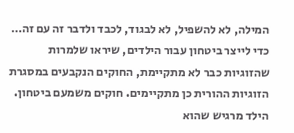המילה, לא להשפיל, לא לבגוד, לכבד ולדבר זה עם זה… כדי לייצר ביטחון עבור הילדים, שיראו שלמרות שהזוגיות כבר לא מתקיימת, החוקים הנקבעים במסגרת הזוגיות ההורית כן מתקיימים. חוקים משמעם ביטחון. הילד מרגיש שהוא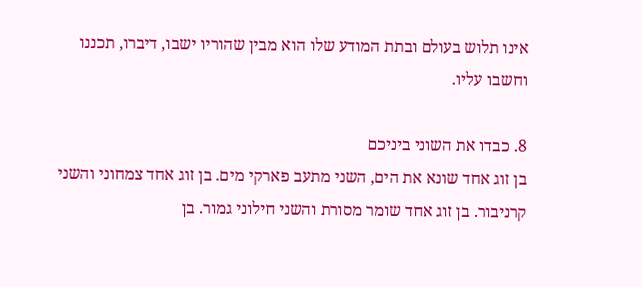אינו תלוש בעולם ובתת המודע שלו הוא מבין שהוריו ישבו, דיברו, תכננו וחשבו עליו.

8. כבדו את השוני ביניכם
בן זוג אחד שונא את הים, השני מתעב פארקי מים. בן זוג אחד צמחוני והשני קרניבור. בן זוג אחד שומר מסורת והשני חילוני גמור. בן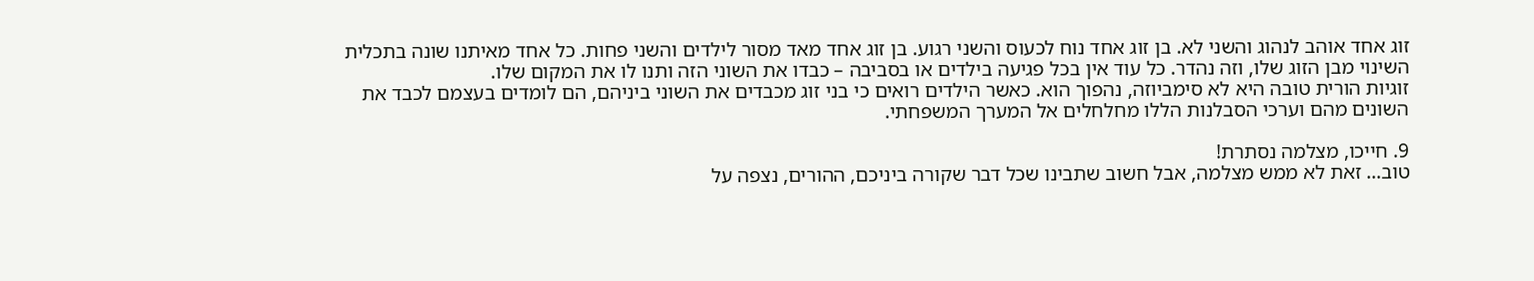זוג אחד אוהב לנהוג והשני לא. בן זוג אחד נוח לכעוס והשני רגוע. בן זוג אחד מאד מסור לילדים והשני פחות. כל אחד מאיתנו שונה בתכלית השינוי מבן הזוג שלו, וזה נהדר. כל עוד אין בכל פגיעה בילדים או בסביבה – כבדו את השוני הזה ותנו לו את המקום שלו.
זוגיות הורית טובה היא לא סימביוזה, נהפוך הוא. כאשר הילדים רואים כי בני זוג מכבדים את השוני ביניהם, הם לומדים בעצמם לכבד את השונים מהם וערכי הסבלנות הללו מחלחלים אל המערך המשפחתי.

9. חייכו, מצלמה נסתרת!
טוב… זאת לא ממש מצלמה, אבל חשוב שתבינו שכל דבר שקורה ביניכם, ההורים, נצפה על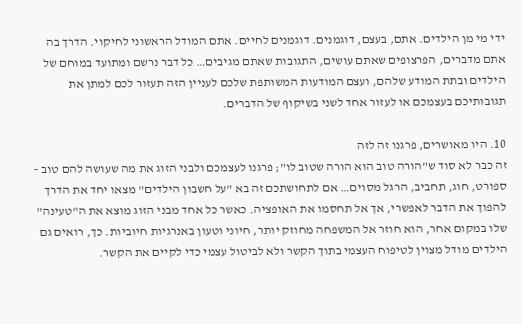ידי מי מן הילדים. אתם, בעצם, דוגמנים. דוגמנים לחיים. אתם המודל הראשוני לחיקוי. הדרך בה אתם מדברים, הפרצופים שאתם עושים, התגובות שאתם מגיבים… כל דבר נרשם ומתועד במוחם של הילדים ובתת המודע שלהם, ועצם המודעות המשותפת שלכם לעניין הזה תעזור לכם למתן את תגובותיכם בעצמכם או לעזור אחד לשני בשיקוף של הדברים.

10. היו מאושרים, פרגנו זה לזה
זה כבר לא סוד ש"הורה טוב הוא הורה שטוב לו"; פרגנו לעצמכם ולבני הזוג את מה שעושה להם טוב – ספורט, חוג, תחביב, הרגל מסוים… אם לתחושתכם זה בא "על חשבון הילדים" מצאו יחד את הדרך להפוך את הדבר לאפשרי, אך אל תחסמו את האופציה. כאשר כל אחד מבני הזוג מוצא את ה"טעינה" שלו במקום אחר, הוא חוזר אל המשפחה מחוזק יותר, חיוני וטעון באנרגיות חיוביות. כך, רואים גם הילדים מודל מצוין לטיפוח העצמי בתוך הקשר ולא לביטול עצמי כדי לקיים את הקשר.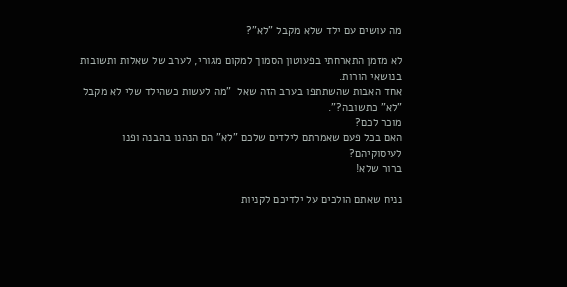מה עושים עם ילד שלא מקבל "לא"?

לא מזמן התארחתי בפעוטון הסמוך למקום מגורי, לערב של שאלות ותשובות בנושאי הורות.
אחד האבות שהשתתפו בערב הזה שאל  "מה לעשות כשהילד שלי לא מקבל "לא" כתשובה?".
מוכר לכם?
האם בכל פעם שאמרתם לילדים שלכם "לא" הם הנהנו בהבנה ופנו לעיסוקיהם?
ברור שלא!

נניח שאתם הולכים על ילדיכם לקניות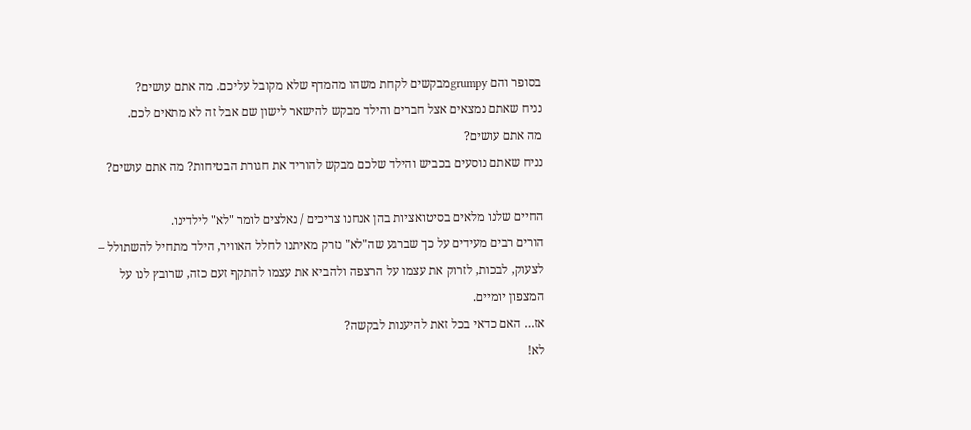בסופר והם grumpyמבקשים לקחת משהו מהמדף שלא מקובל עליכם. מה אתם עושים?
נניח שאתם נמצאים אצל חברים והילד מבקש להישאר לישון שם אבל זה לא מתאים לכם.
מה אתם עושים?
נניח שאתם נוסעים בכביש והילד שלכם מבקש להוריד את חגורת הבטיחות? מה אתם עושים?

החיים שלנו מלאים בסיטואציות בהן אנחנו צריכים / נאלצים לומר "לא" לילדינו.
הורים רבים מעידים על כך שברגע שה"לא" נזרק מאיתנו לחלל האוויר, הילד מתחיל להשתולל – לצעוק, לבכות, לזרוק את עצמו על הרצפה ולהביא את עצמו להתקף זעם כזה, שרובץ לנו על המצפון יומיים.
אז… האם כדאי בכל זאת להיענות לבקשה?
לא!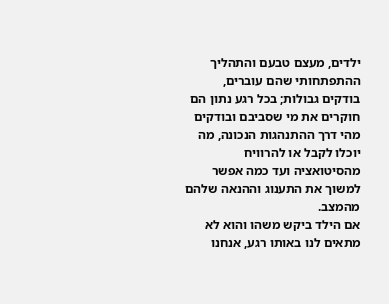ילדים, מעצם טבעם והתהליך ההתפתחותי שהם עוברים, בודקים גבולות; בכל רגע נתון הם חוקרים את מי שסביבם ובודקים מהי דרך ההתנהגות הנכונה, מה יוכלו לקבל או להרוויח מהסיטואציה ועד כמה אפשר למשוך את התענוג וההנאה שלהם מהמצב.
אם הילד ביקש משהו והוא לא מתאים לנו באותו רגע, אנחנו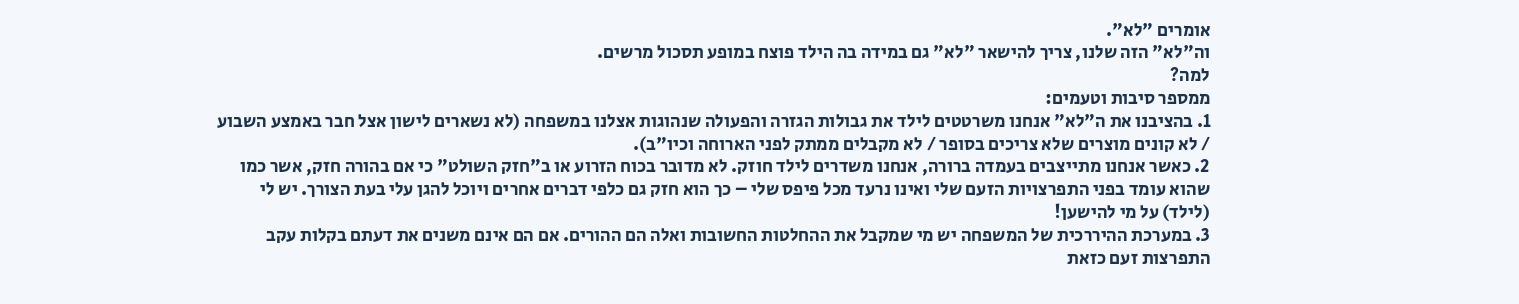אומרים "לא".
וה"לא" הזה שלנו, צריך להישאר "לא" גם במידה בה הילד פוצח במופע תסכול מרשים.
למה?
ממספר סיבות וטעמים:
1. בהציבנו את ה"לא" אנחנו משרטטים לילד את גבולות הגזרה והפעולה שנהוגות אצלנו במשפחה (לא נשארים לישון אצל חבר באמצע השבוע / לא קונים מוצרים שלא צריכים בסופר / לא מקבלים ממתק לפני הארוחה וכיו"ב).
2. כאשר אנחנו מתייצבים בעמדה ברורה, אנחנו משדרים לילד חוזק. לא מדובר בכוח הזרוע או ב"חזק השולט" כי אם בהורה חזק, אשר כמו שהוא עומד בפני התפרצויות הזעם שלי ואינו נרעד מכל פיפס שלי – כך הוא חזק גם כלפי דברים אחרים ויוכל להגן עלי בעת הצורך. יש לי (לילד) על מי להישען!
3. במערכת ההיררכית של המשפחה יש מי שמקבל את ההחלטות החשובות ואלה הם ההורים. אם הם אינם משנים את דעתם בקלות עקב התפרצות זעם כזאת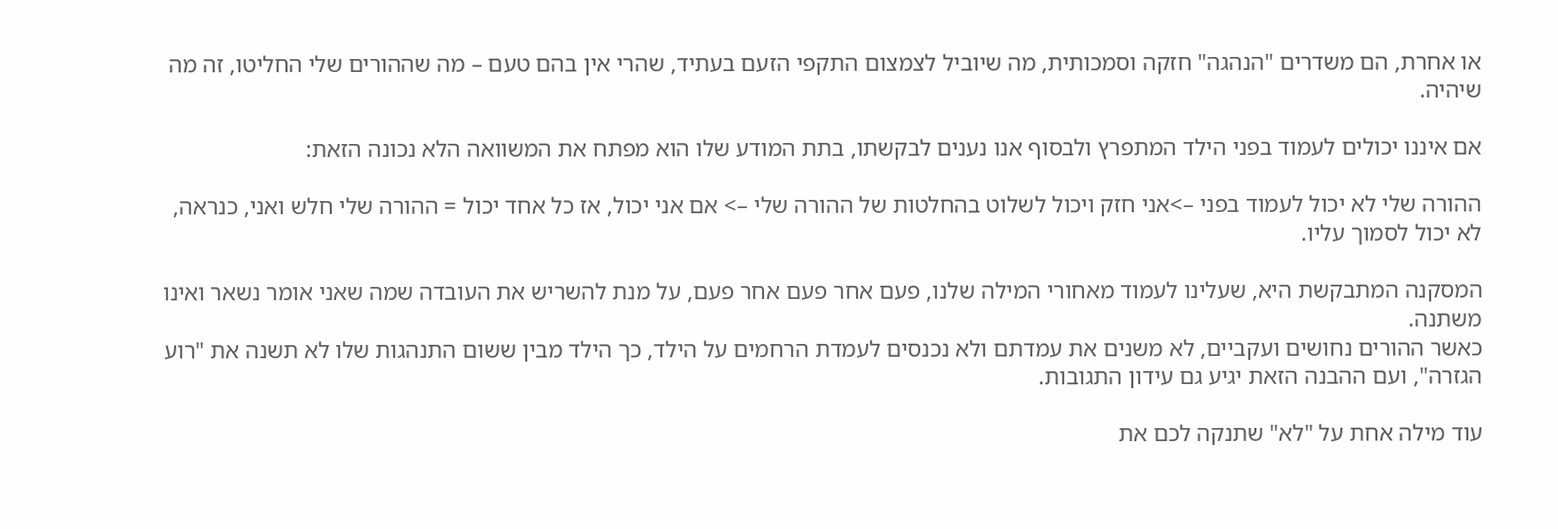או אחרת, הם משדרים "הנהגה" חזקה וסמכותית, מה שיוביל לצמצום התקפי הזעם בעתיד, שהרי אין בהם טעם – מה שההורים שלי החליטו, זה מה שיהיה.

אם איננו יכולים לעמוד בפני הילד המתפרץ ולבסוף אנו נענים לבקשתו, בתת המודע שלו הוא מפתח את המשוואה הלא נכונה הזאת:

ההורה שלי לא יכול לעמוד בפני –>אני חזק ויכול לשלוט בהחלטות של ההורה שלי –> אם אני יכול, אז כל אחד יכול = ההורה שלי חלש ואני, כנראה, לא יכול לסמוך עליו.

המסקנה המתבקשת היא, שעלינו לעמוד מאחורי המילה שלנו, פעם אחר פעם אחר פעם, על מנת להשריש את העובדה שמה שאני אומר נשאר ואינו משתנה.
כאשר ההורים נחושים ועקביים, לא משנים את עמדתם ולא נכנסים לעמדת הרחמים על הילד, כך הילד מבין ששום התנהגות שלו לא תשנה את "רוע הגזרה", ועם ההבנה הזאת יגיע גם עידון התגובות.

עוד מילה אחת על "לא" שתנקה לכם את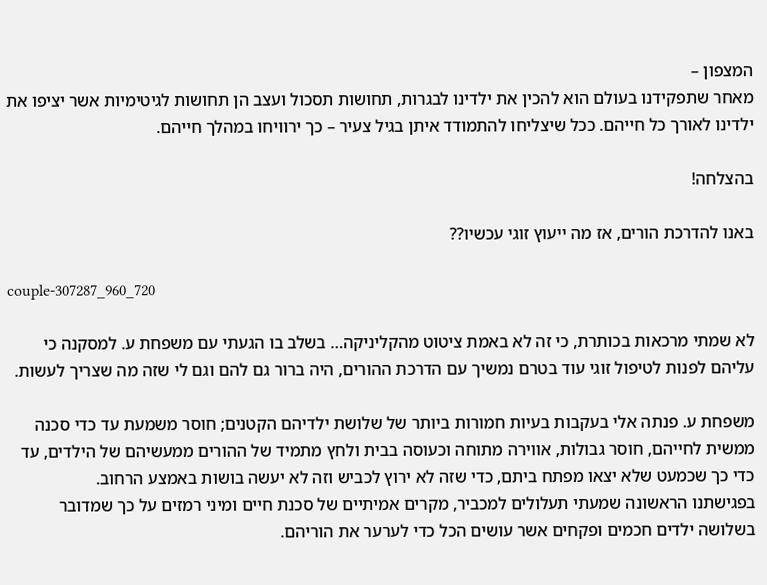המצפון –
מאחר שתפקידנו בעולם הוא להכין את ילדינו לבגרות, תחושות תסכול ועצב הן תחושות לגיטימיות אשר יציפו את ילדינו לאורך כל חייהם. ככל שיצליחו להתמודד איתן בגיל צעיר – כך ירוויחו במהלך חייהם.

בהצלחה!

באנו להדרכת הורים, אז מה ייעוץ זוגי עכשיו??

couple-307287_960_720

לא שמתי מרכאות בכותרת, כי זה לא באמת ציטוט מהקליניקה… בשלב בו הגעתי עם משפחת ע. למסקנה כי עליהם לפנות לטיפול זוגי עוד בטרם נמשיך עם הדרכת ההורים, היה ברור גם להם וגם לי שזה מה שצריך לעשות.

משפחת ע. פנתה אלי בעקבות בעיות חמורות ביותר של שלושת ילדיהם הקטנים; חוסר משמעת עד כדי סכנה ממשית לחייהם, חוסר גבולות, אווירה מתוחה וכעוסה בבית ולחץ מתמיד של ההורים ממעשיהם של הילדים, עד כדי כך שכמעט שלא יצאו מפתח ביתם, כדי שזה לא ירוץ לכביש וזה לא יעשה בושות באמצע הרחוב.
בפגישתנו הראשונה שמעתי תעלולים למכביר, מקרים אמיתיים של סכנת חיים ומיני רמזים על כך שמדובר בשלושה ילדים חכמים ופקחים אשר עושים הכל כדי לערער את הוריהם.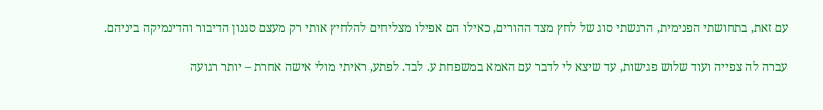עם זאת, בתחושתי הפנימית, הרגשתי סוג של לחץ מצד ההורים, כאילו הם אפילו מצליחים להלחיץ אותי רק מעצם סגנון הדיבור והדינמיקה ביניהם.

עברה לה צפייה ועוד שלוש פגישות, עד שיצא לי לדבר עם האמא במשפחת ע. לבד. לפתע, ראיתי מולי אישה אחרת – יותר רגועה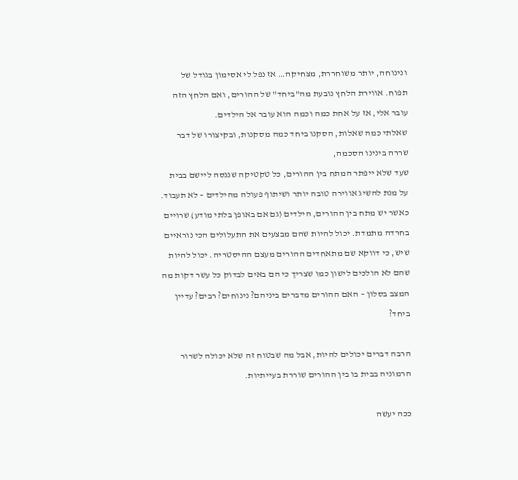ונינוחה, יותר משוחררת, מצחיקה… אז נפל לי אסימון בגודל של תפוח. אווירת הלחץ נובעת מה"ביחד" של ההורים, ואם הלחץ הזה עובר אלי, אז על אחת כמה וכמה הוא עובר אל הילדים.
שאלתי כמה שאלות, הסקנו ביחד כמה מסקנות, ובקיצורו של דבר שררה בינינו הסכמה,
שעד שלא ייפתר המתח בין ההורים, כל טקטיקה שננסה ליישם בבית על מנת להשיג אווירה טובה יותר ושיתוף פעולה מהילדים – לא תעבוד.
כאשר יש מתח בין ההורים, הילדים (גם אם באופן בלתי מודע) שרויים בחרדה מתמדת. יכול להיות שהם מבצעים את התעלולים הכי נוראיים שיש, כי דווקא שם מתאחדים ההורים מעצם ההיסטריה. יכול להיות שהם לא הולכים לישון כמו שצריך כי הם באים לבדוק כל עשר דקות מה המצב בסלון – האם ההורים מדברים ביניהם? נינוחים? רבים? עדיין ביחד?

הרבה דברים יכולים להיות, אבל מה שבטוח זה שלא יכולה לשרור הרמוניה בבית בו בין ההורים שוררת בעייתיות.

ככה יעשה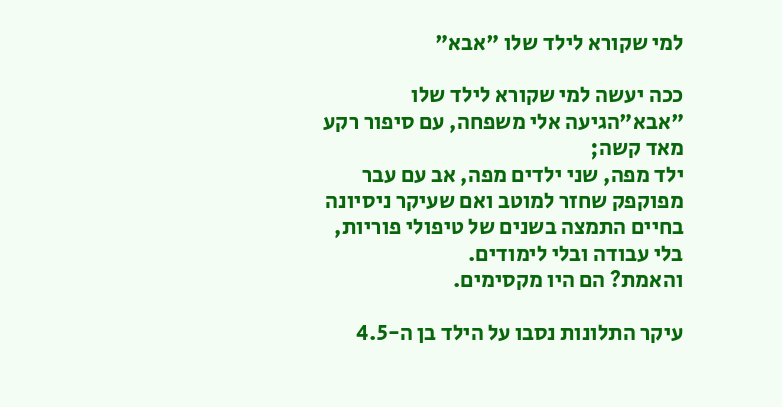למי שקורא לילד שלו "אבא"

ככה יעשה למי שקורא לילד שלו "אבא"הגיעה אלי משפחה, עם סיפור רקע מאד קשה;
ילד מפה, שני ילדים מפה, אב עם עבר מפוקפק שחזר למוטב ואם שעיקר ניסיונה בחיים התמצה בשנים של טיפולי פוריות, בלי עבודה ובלי לימודים.
והאמת? הם היו מקסימים.

עיקר התלונות נסבו על הילד בן ה-4.5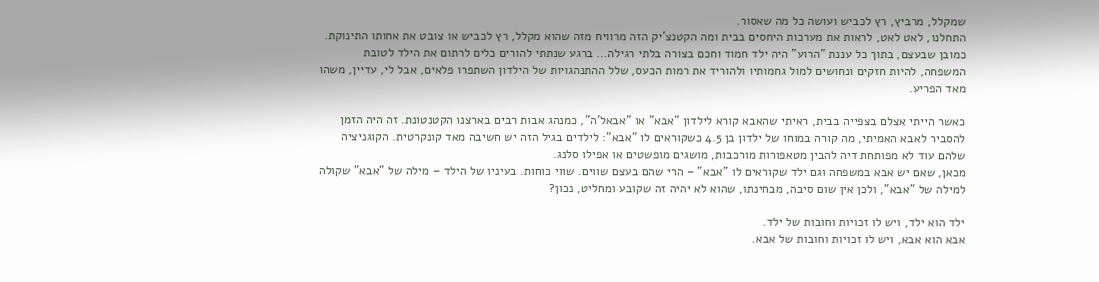שמקלל, מרביץ, רץ לכביש ועושה כל מה שאסור.
התחלנו, לאט לאט, לראות את מערכות היחסים בבית ומה הקטנצ'יק הזה מרוויח מזה שהוא מקלל, רץ לכביש או צובט את אחותו התינוקת.
כמובן שבעצם, בתוך כל עננת "הרוע" היה ילד חמוד וחכם בצורה בלתי רגילה… ברגע שנתתי להורים כלים לרתום את הילד לטובת המשפחה, להיות חזקים ונחושים למול גחמותיו ולהוריד את רמות הכעס, שלל ההתנהגויות של הילדון השתפרו פלאים, אבל לי, עדיין, משהו מאד הפריע.

כאשר הייתי אצלם בצפייה בבית, ראיתי שהאבא קורא לילדון "אבא" או "אבאל'ה", כמנהג אבות רבים בארצנו הקטנטונת. זה היה הזמן להסביר לאבא האמיתי, מה קורה במוחו של ילדון בן 4.5 כשקוראים לו "אבא": לילדים בגיל הזה יש חשיבה מאד קונקרטית. הקוגניציה שלהם עוד לא מפותחת דיה להבין מטאפורות מורכבות, מושגים מופשטים או אפילו סלנג.
מכאן, שאם יש אבא במשפחה וגם ילד שקוראים לו "אבא" – הרי שהם בעצם שווים. שווי כוחות. בעיניו של הילד – מילה של "אבא" שקולה למילה של "אבא", ולכן אין שום סיבה, מבחינתו, שהוא לא יהיה זה שקובע ומחליט, נכון?

ילד הוא ילד, ויש לו זכויות וחובות של ילד.
אבא הוא אבא, ויש לו זכויות וחובות של אבא.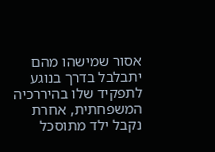אסור שמישהו מהם יתבלבל בדרך בנוגע לתפקיד שלו בהיררכיה המשפחתית, אחרת נקבל ילד מתוסכל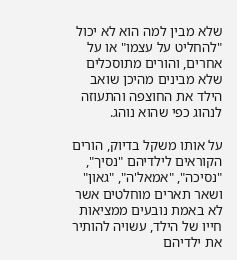שלא מבין למה הוא לא יכול "להחליט על עצמו" או על אחרים, והורים מתוסכלים שלא מבינים מהיכן שואב הילד את החוצפה והתעוזה לנהוג כפי שהוא נוהג.

על אותו משקל בדיוק, הורים הקוראים לילדיהם "נסיך", "נסיכה", "אמאל'ה", "גאון" ושאר תארים מוחלטים אשר לא באמת נובעים ממציאות חייו של הילד, עשויה להותיר את ילדיהם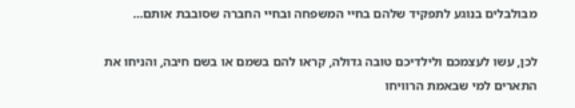מבולבלים בנוגע לתפקיד שלהם בחיי המשפחה ובחיי החברה שסובבת אותם…

לכן, עשו לעצמכם ולילדיכם טובה גדולה, קראו להם בשמם או בשם חיבה, והניחו את התארים למי שבאמת הרוויחו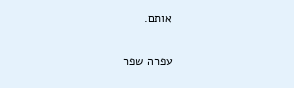אותם.

עפרה שפר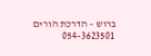ברוש – הדרכת הורים
054-3623501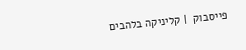פייסבוק  | קליניקה בלהבים